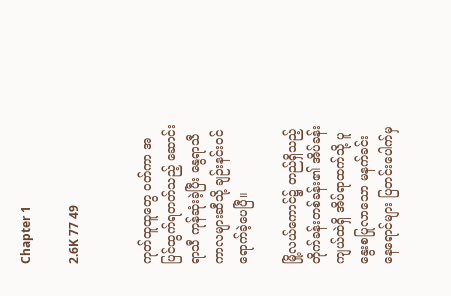Chapter 1

2.6K 77 49


ကုတ်ထူထူတွေ ဝတ်ကာ အပြင်ထွက်ရတတ်သည့် ဆောင်းရာသီ ကုန်ဆုံးခဲ့ပြီး နွေရာသီကာလများဆီသို့ ချဉ်းနင်းဝင်ရောက်ခဲ့ပေပြီ။

မြို့လယ်ကောင်၌ တည်ရှိသည့် တိုက်ခန်းတစ်ခန်း၏ အိပ်ခန်းကျယ်ထဲရှိ အိပ်ရာထက်သို့ ပူနွေးစပြုလာသော မနက်ခင်းနေရောင်များ ပြတင်းပေါက်မှ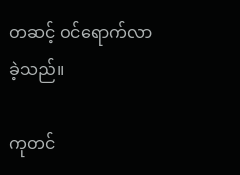တဆင့် ဝင်ရောက်လာခဲ့သည်။

ကုတင်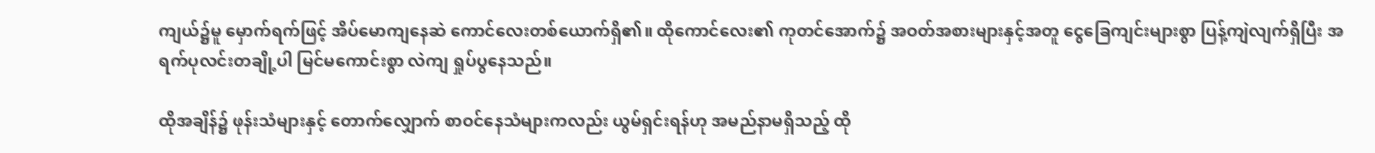ကျယ်၌မူ မှောက်ရက်ဖြင့် အိပ်မောကျနေဆဲ ကောင်လေးတစ်ယောက်ရှိ၏။ ထိုကောင်လေး၏ ကုတင်အောက်၌ အဝတ်အစားများနှင့်အတူ ငွေခြေကျင်းများစွာ ပြန့်ကျဲလျက်ရှိပြီး အရက်ပုလင်းတချို့ပါ မြင်မကောင်းစွာ လဲကျ ရှုပ်ပွနေသည်။

ထိုအချိန်၌ ဖုန်းသံများနှင့် တောက်လျှောက် စာဝင်နေသံများကလည်း ယွမ်ရှင်းရန်ဟု အမည်နာမရှိသည့် ထို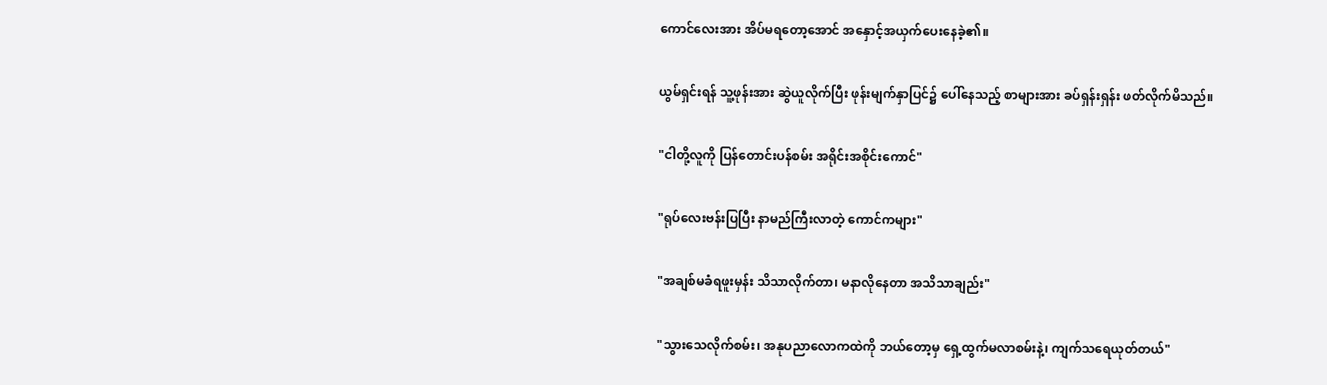ကောင်လေးအား အိပ်မရတော့အောင် အနှောင့်အယှက်ပေးနေခဲ့၏။

ယွမ်ရှင်းရန် သူ့ဖုန်းအား ဆွဲယူလိုက်ပြီး ဖုန်းမျက်နှာပြင်၌ ပေါ်နေသည့် စာများအား ခပ်ရှန်းရှန်း ဖတ်လိုက်မိသည်။

"ငါတို့လူကို ပြန်တောင်းပန်စမ်း အရိုင်းအစိုင်းကောင်"

"ရုပ်လေးဗန်းပြပြီး နာမည်ကြီးလာတဲ့ ကောင်ကများ"

"အချစ်မခံရဖူးမှန်း သိသာလိုက်တာ၊ မနာလိုနေတာ အသိသာချည်း"

"သွားသေလိုက်စမ်း၊ အနုပညာလောကထဲကို ဘယ်တော့မှ ရှေ့ထွက်မလာစမ်းနဲ့၊ ကျက်သရေယုတ်တယ်"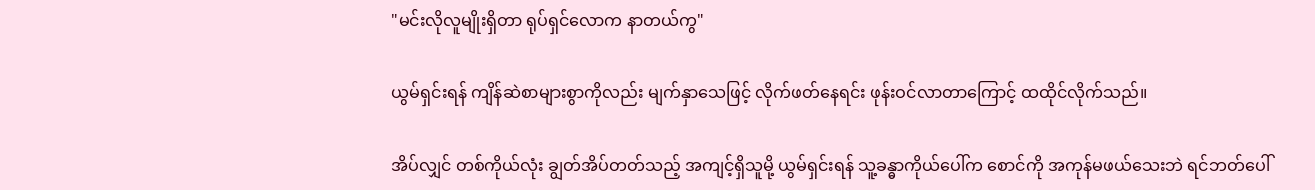"မင်းလိုလူမျိုးရှိတာ ရုပ်ရှင်လောက နာတယ်ကွ"

ယွမ်ရှင်းရန် ကျိန်ဆဲစာများစွာကိုလည်း မျက်နှာသေဖြင့် လိုက်ဖတ်နေရင်း ဖုန်းဝင်လာတာကြောင့် ထထိုင်လိုက်သည်။

အိပ်လျှင် တစ်ကိုယ်လုံး ချွတ်အိပ်တတ်သည့် အကျင့်ရှိသူမို့ ယွမ်ရှင်းရန် သူ့ခန္ဓာကိုယ်ပေါ်က စောင်ကို အကုန်မဖယ်သေးဘဲ ရင်ဘတ်ပေါ်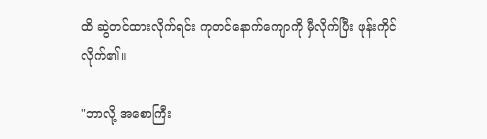ထိ ဆွဲတင်ထားလိုက်ရင်း ကုတင်နောက်ကျောကို မှီလိုက်ပြီး ဖုန်းကိုင်လိုက်၏။

"ဘာလို့ အစောကြီး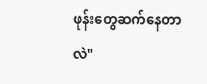ဖုန်းတွေဆက်နေတာလဲ"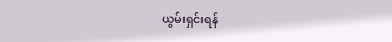ယွမ်းရှင်းရန်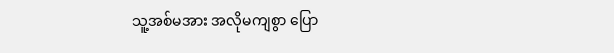သူ့အစ်မအား အလိုမကျစွာ ပြော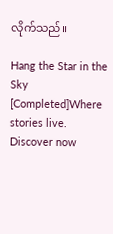လိုက်သည်။

Hang the Star in the Sky [Completed]Where stories live. Discover now